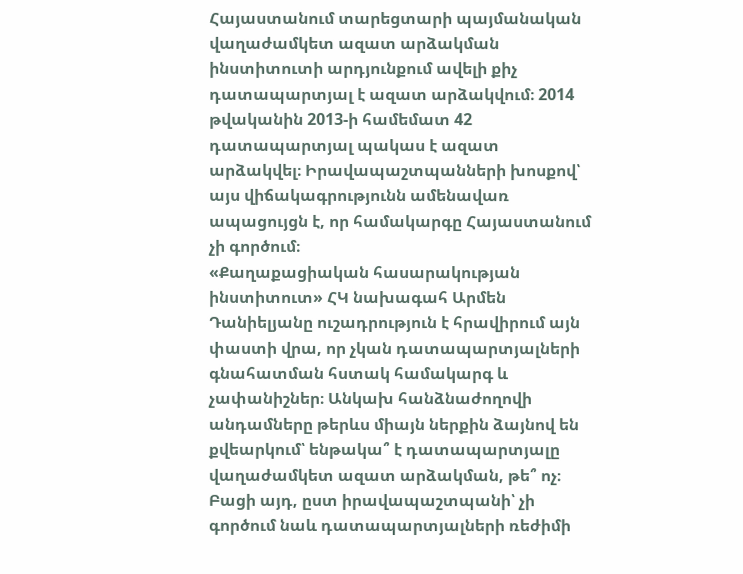Հայաստանում տարեցտարի պայմանական վաղաժամկետ ազատ արձակման ինստիտուտի արդյունքում ավելի քիչ դատապարտյալ է ազատ արձակվում։ 2014 թվականին 2013-ի համեմատ 42 դատապարտյալ պակաս է ազատ արձակվել։ Իրավապաշտպանների խոսքով՝ այս վիճակագրությունն ամենավառ ապացույցն է, որ համակարգը Հայաստանում չի գործում։
«Քաղաքացիական հասարակության ինստիտուտ» ՀԿ նախագահ Արմեն Դանիելյանը ուշադրություն է հրավիրում այն փաստի վրա, որ չկան դատապարտյալների գնահատման հստակ համակարգ և չափանիշներ։ Անկախ հանձնաժողովի անդամները թերևս միայն ներքին ձայնով են քվեարկում՝ ենթակա՞ է դատապարտյալը վաղաժամկետ ազատ արձակման, թե՞ ոչ։ Բացի այդ, ըստ իրավապաշտպանի՝ չի գործում նաև դատապարտյալների ռեժիմի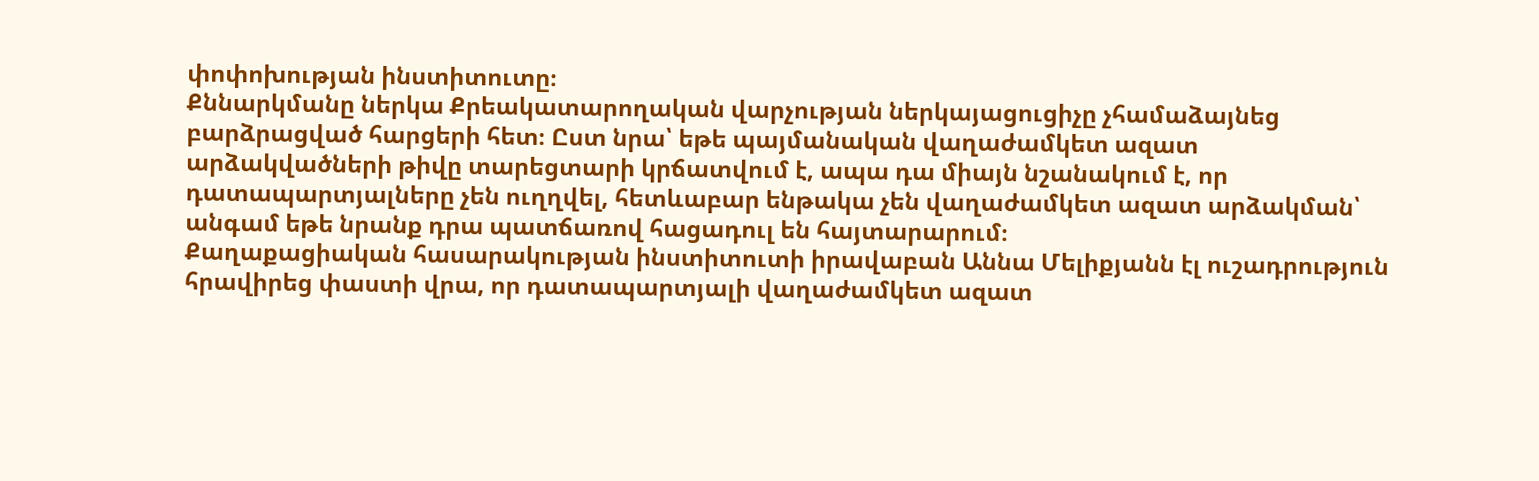փոփոխության ինստիտուտը։
Քննարկմանը ներկա Քրեակատարողական վարչության ներկայացուցիչը չհամաձայնեց բարձրացված հարցերի հետ։ Ըստ նրա՝ եթե պայմանական վաղաժամկետ ազատ արձակվածների թիվը տարեցտարի կրճատվում է, ապա դա միայն նշանակում է, որ դատապարտյալները չեն ուղղվել, հետևաբար ենթակա չեն վաղաժամկետ ազատ արձակման՝ անգամ եթե նրանք դրա պատճառով հացադուլ են հայտարարում։
Քաղաքացիական հասարակության ինստիտուտի իրավաբան Աննա Մելիքյանն էլ ուշադրություն հրավիրեց փաստի վրա, որ դատապարտյալի վաղաժամկետ ազատ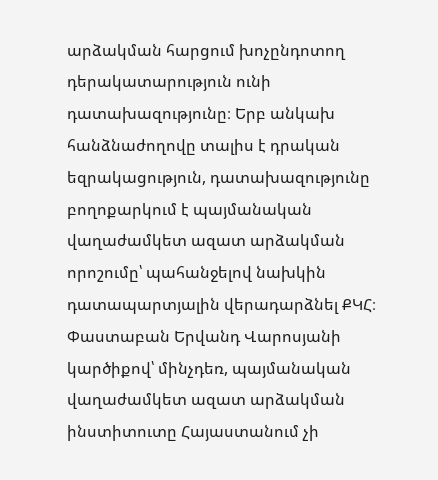արձակման հարցում խոչընդոտող դերակատարություն ունի դատախազությունը։ Երբ անկախ հանձնաժողովը տալիս է դրական եզրակացություն, դատախազությունը բողոքարկում է պայմանական վաղաժամկետ ազատ արձակման որոշումը՝ պահանջելով նախկին դատապարտյալին վերադարձնել ՔԿՀ։
Փաստաբան Երվանդ Վարոսյանի կարծիքով՝ մինչդեռ, պայմանական վաղաժամկետ ազատ արձակման ինստիտուտը Հայաստանում չի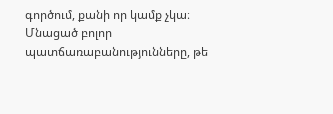գործում, քանի որ կամք չկա։ Մնացած բոլոր պատճառաբանությունները, թե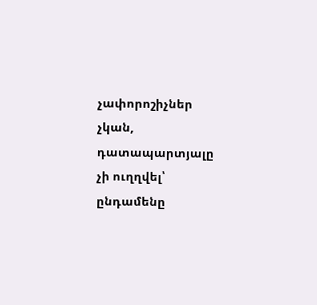չափորոշիչներ չկան, դատապարտյալը չի ուղղվել՝ ընդամենը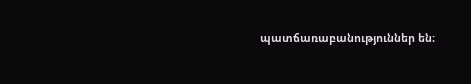պատճառաբանություններ են։